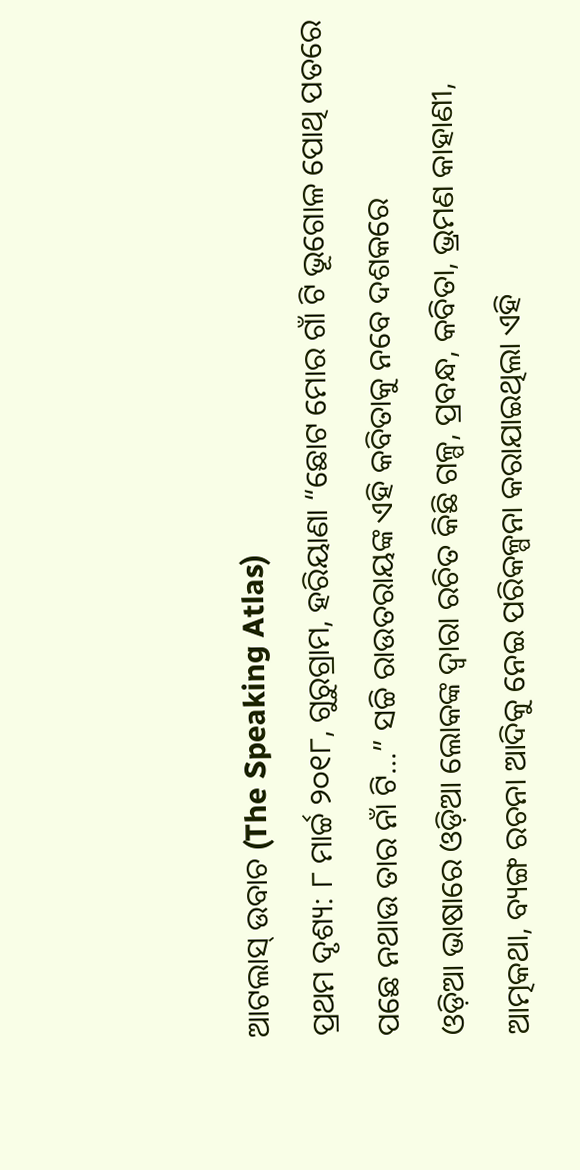ଆଟଲାସ୍ ଉବାଚ (The Speaking Atlas)
ପ୍ରଥମ ଦୃଶ୍ୟ: ୮ ମାର୍ଚ୍ଚ ୨୦୧୮, ଗୁରୁଗ୍ରାମ, ହରିୟାଣା “ଛୋଟ ମୋର ଗାଁ ଟି ଭୂଗୋଳ ପୋଥି ପତରେ ପଛେ ନଥାଉ ତାର ନାଁ ଟି…” ସଚ୍ଚି ରାଉତରାୟଙ୍କ ଏହି କବିତାକୁ ନବେ ଦଶକରେ
ଓଡ଼ିଆ ଭାଷାରେ ଓଡ଼ିଆ ଲୋକଙ୍କ ଦ୍ୱାରା ରଚିତ କିଛି ଗଳ୍ପ, ପ୍ରବନ୍ଧ, କବିତା, ଭ୍ରମଣ କାହାଣୀ, ଆତ୍ମକଥା, ବ୍ୟଙ୍ଗ ରଚନା ଆଦିକୁ ନେଇ ପରିକଳ୍ପନା କରାଯାଇଥିଲା ଏହି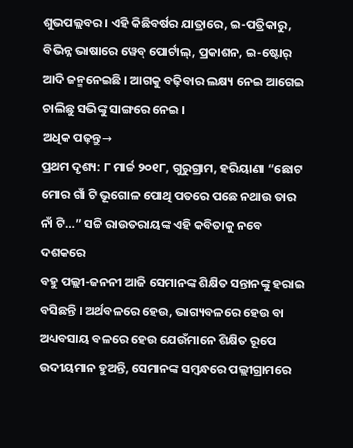ଶୁଭପଲ୍ଲବର । ଏହି କିଛିବର୍ଷର ଯାତ୍ରାରେ, ଇ-ପତ୍ରିକାରୁ, ବିଭିନ୍ନ ଭାଷାରେ ୱେବ୍ ପୋର୍ଟାଲ୍, ପ୍ରକାଶନ, ଇ-ଷ୍ଟୋର୍ ଆଦି ଜନ୍ମନେଇଛି । ଆଗକୁ ବଢ଼ିବାର ଲକ୍ଷ୍ୟ ନେଇ ଆଗେଇ ଚାଲିଛୁ ସଭିଙ୍କୁ ସାଙ୍ଗରେ ନେଇ ।
ଅଧିକ ପଢ଼ନ୍ତୁ→
ପ୍ରଥମ ଦୃଶ୍ୟ: ୮ ମାର୍ଚ୍ଚ ୨୦୧୮, ଗୁରୁଗ୍ରାମ, ହରିୟାଣା “ଛୋଟ ମୋର ଗାଁ ଟି ଭୂଗୋଳ ପୋଥି ପତରେ ପଛେ ନଥାଉ ତାର ନାଁ ଟି…” ସଚ୍ଚି ରାଉତରାୟଙ୍କ ଏହି କବିତାକୁ ନବେ ଦଶକରେ
ବହୁ ପଲ୍ଲୀ-ଜନନୀ ଆଜି ସେମାନଙ୍କ ଶିକ୍ଷିତ ସନ୍ତାନଙ୍କୁ ହରାଇ ବସିଛନ୍ତି । ଅର୍ଥବଳରେ ହେଉ, ଭାଗ୍ୟବଳରେ ହେଉ ବା ଅଧ୍ୟବସାୟ ବଳରେ ହେଉ ଯେଉଁମାନେ ଶିକ୍ଷିତ ରୂପେ ଉଦୀୟମାନ ହୁଅନ୍ତି, ସେମାନଙ୍କ ସମ୍ଵନ୍ଧରେ ପଲ୍ଲୀଗ୍ରାମରେ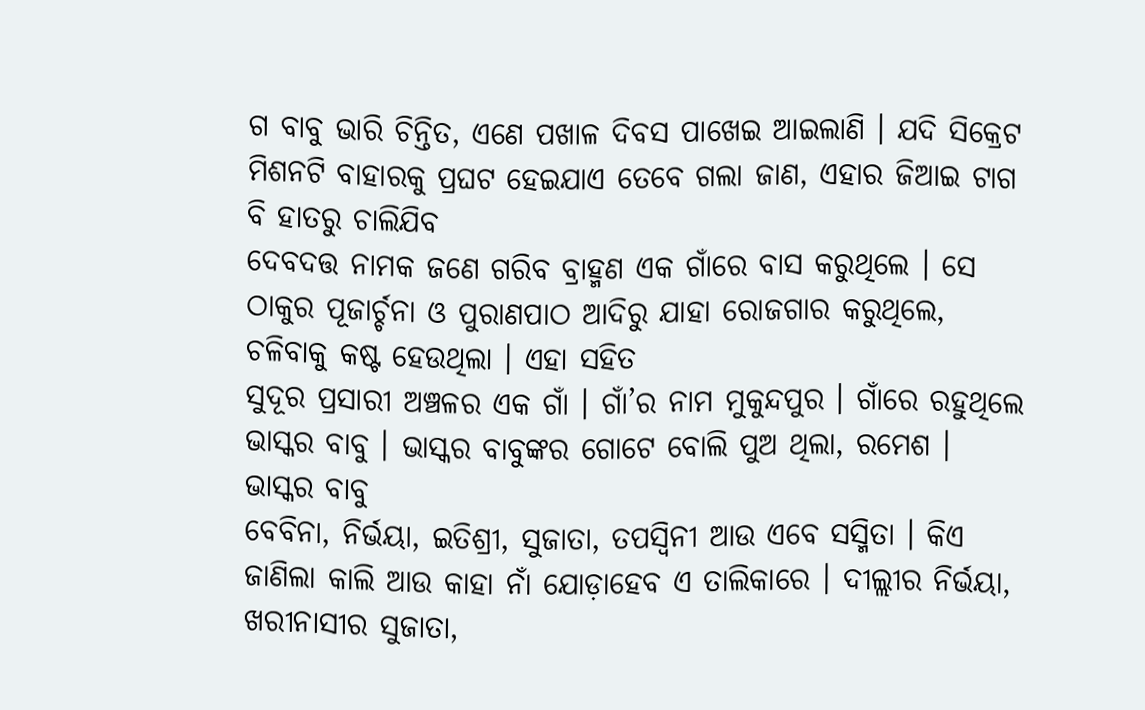ଗ ବାବୁ ଭାରି ଚିନ୍ତିତ, ଏଣେ ପଖାଳ ଦିବସ ପାଖେଇ ଆଇଲାଣି । ଯଦି ସିକ୍ରେଟ ମିଶନଟି ବାହାରକୁ ପ୍ରଘଟ ହେଇଯାଏ ତେବେ ଗଲା ଜାଣ, ଏହାର ଜିଆଇ ଟାଗ ବି ହାତରୁ ଚାଲିଯିବ
ଦେବଦତ୍ତ ନାମକ ଜଣେ ଗରିବ ବ୍ରାହ୍ମଣ ଏକ ଗାଁରେ ବାସ କରୁଥିଲେ । ସେ ଠାକୁର ପୂଜାର୍ଚ୍ଚନା ଓ ପୁରାଣପାଠ ଆଦିରୁ ଯାହା ରୋଜଗାର କରୁଥିଲେ, ଚଳିବାକୁ କଷ୍ଟ ହେଉଥିଲା । ଏହା ସହିତ
ସୁଦୂର ପ୍ରସାରୀ ଅଞ୍ଚଳର ଏକ ଗାଁ । ଗାଁ’ର ନାମ ମୁକୁନ୍ଦପୁର । ଗାଁରେ ରହୁଥିଲେ ଭାସ୍କର ବାବୁ । ଭାସ୍କର ବାବୁଙ୍କର ଗୋଟେ ବୋଲି ପୁଅ ଥିଲା, ରମେଶ । ଭାସ୍କର ବାବୁ
ବେବିନା, ନିର୍ଭୟା, ଇତିଶ୍ରୀ, ସୁଜାତା, ତପସ୍ୱିନୀ ଆଉ ଏବେ ସସ୍ମିତା । କିଏ ଜାଣିଲା କାଲି ଆଉ କାହା ନାଁ ଯୋଡ଼ାହେବ ଏ ତାଲିକାରେ । ଦୀଲ୍ଲୀର ନିର୍ଭୟା, ଖରୀନାସୀର ସୁଜାତା,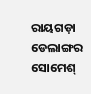ରାୟଗଡ଼ା ଡେଲାଙ୍ଗର
ସୋମେଶ୍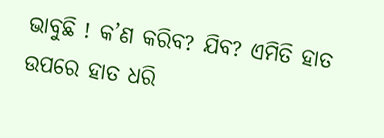ଭାବୁଛି ! କ’ଣ କରିବ? ଯିବ? ଏମିତି ହାତ ଉପରେ ହାତ ଧରି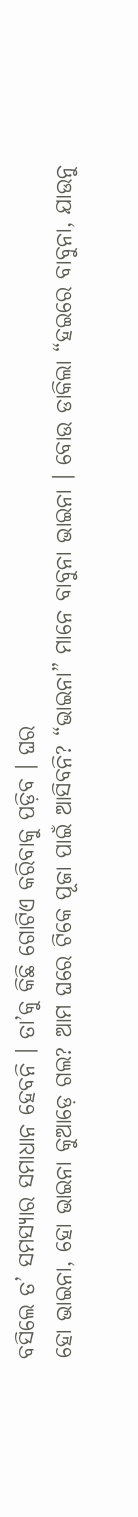ବସିଲେ ତ’ ସମସ୍ୟାର ସମାଧାନ ହେବନି । ତା’କୁ କିଛି ଗୋଟିଏ କରିବାକୁ ପଡ଼ିବ । ଘର
ହୋ ଭାଇନା, ହୋ ଭାଇନା କୁଆଡ଼େ ଗଲ? ଆମ ଘରେ ଟିକେ ପୂଜା ପାଇଁ ଆସିବନି? “ଭାଇନା” ମାନେ ବାବୁନା ଭାଇନା । ବୋଉ ଡାକିଲା “ହଇରେ ବାବୁନା, ଯାଉନୁ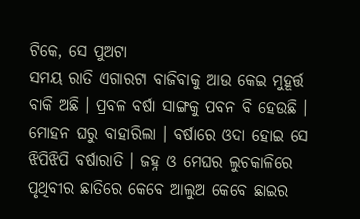ଟିକେ, ସେ ପୁଅଟା
ସମୟ ରାତି ଏଗାରଟା ବାଜିବାକୁ ଆଉ କେଇ ମୁହୂର୍ତ୍ତ ବାକି ଅଛି । ପ୍ରବଳ ବର୍ଷା ସାଙ୍ଗକୁ ପବନ ବି ହେଉଛି । ମୋହନ ଘରୁ ବାହାରିଲା । ବର୍ଷାରେ ଓଦା ହୋଇ ସେ
ଝିପିଝିପି ବର୍ଷାରାତି । ଜହ୍ନ ଓ ମେଘର ଲୁଚକାଳିରେ ପୃଥିବୀର ଛାତିରେ କେବେ ଆଲୁଅ କେବେ ଛାଇର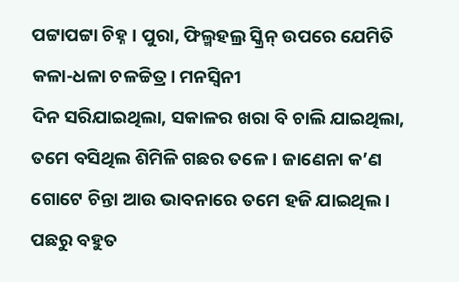ପଟ୍ଟାପଟ୍ଟା ଚିହ୍ନ । ପୁରା, ଫିଲ୍ମହଲ୍ର ସ୍କ୍ରିନ୍ ଉପରେ ଯେମିତି କଳା-ଧଳା ଚଳଚ୍ଚିତ୍ର । ମନସ୍ଵିନୀ
ଦିନ ସରିଯାଇଥିଲା, ସକାଳର ଖରା ବି ଚାଲି ଯାଇଥିଲା, ତମେ ବସିଥିଲ ଶିମିଳି ଗଛର ତଳେ । ଜାଣେନା କ’ଣ ଗୋଟେ ଚିନ୍ତା ଆଉ ଭାବନାରେ ତମେ ହଜି ଯାଇଥିଲ । ପଛରୁ ବହୁତ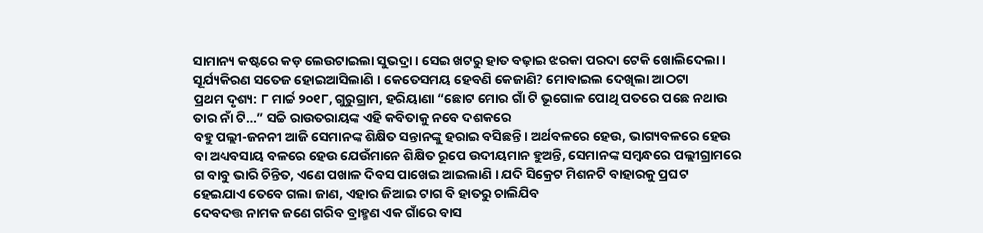ସାମାନ୍ୟ କଷ୍ଟରେ କଡ଼ ଲେଉଟାଇଲା ସୁଭଦ୍ରା । ସେଇ ଖଟରୁ ହାତ ବଢ଼ାଇ ଝରକା ପରଦା ଟେକି ଖୋଲିଦେଲା । ସୂର୍ଯ୍ୟକିରଣ ସତେଜ ହୋଇଆସିଲାଣି । କେତେସମୟ ହେବଣି କେଜାଣି? ମୋବାଇଲ ଦେଖିଲା ଆଠଟା
ପ୍ରଥମ ଦୃଶ୍ୟ: ୮ ମାର୍ଚ୍ଚ ୨୦୧୮, ଗୁରୁଗ୍ରାମ, ହରିୟାଣା “ଛୋଟ ମୋର ଗାଁ ଟି ଭୂଗୋଳ ପୋଥି ପତରେ ପଛେ ନଥାଉ ତାର ନାଁ ଟି…” ସଚ୍ଚି ରାଉତରାୟଙ୍କ ଏହି କବିତାକୁ ନବେ ଦଶକରେ
ବହୁ ପଲ୍ଲୀ-ଜନନୀ ଆଜି ସେମାନଙ୍କ ଶିକ୍ଷିତ ସନ୍ତାନଙ୍କୁ ହରାଇ ବସିଛନ୍ତି । ଅର୍ଥବଳରେ ହେଉ, ଭାଗ୍ୟବଳରେ ହେଉ ବା ଅଧ୍ୟବସାୟ ବଳରେ ହେଉ ଯେଉଁମାନେ ଶିକ୍ଷିତ ରୂପେ ଉଦୀୟମାନ ହୁଅନ୍ତି, ସେମାନଙ୍କ ସମ୍ଵନ୍ଧରେ ପଲ୍ଲୀଗ୍ରାମରେ
ଗ ବାବୁ ଭାରି ଚିନ୍ତିତ, ଏଣେ ପଖାଳ ଦିବସ ପାଖେଇ ଆଇଲାଣି । ଯଦି ସିକ୍ରେଟ ମିଶନଟି ବାହାରକୁ ପ୍ରଘଟ ହେଇଯାଏ ତେବେ ଗଲା ଜାଣ, ଏହାର ଜିଆଇ ଟାଗ ବି ହାତରୁ ଚାଲିଯିବ
ଦେବଦତ୍ତ ନାମକ ଜଣେ ଗରିବ ବ୍ରାହ୍ମଣ ଏକ ଗାଁରେ ବାସ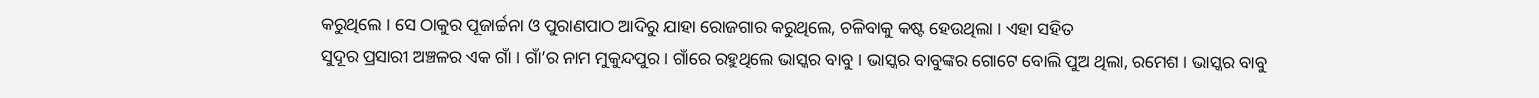କରୁଥିଲେ । ସେ ଠାକୁର ପୂଜାର୍ଚ୍ଚନା ଓ ପୁରାଣପାଠ ଆଦିରୁ ଯାହା ରୋଜଗାର କରୁଥିଲେ, ଚଳିବାକୁ କଷ୍ଟ ହେଉଥିଲା । ଏହା ସହିତ
ସୁଦୂର ପ୍ରସାରୀ ଅଞ୍ଚଳର ଏକ ଗାଁ । ଗାଁ’ର ନାମ ମୁକୁନ୍ଦପୁର । ଗାଁରେ ରହୁଥିଲେ ଭାସ୍କର ବାବୁ । ଭାସ୍କର ବାବୁଙ୍କର ଗୋଟେ ବୋଲି ପୁଅ ଥିଲା, ରମେଶ । ଭାସ୍କର ବାବୁ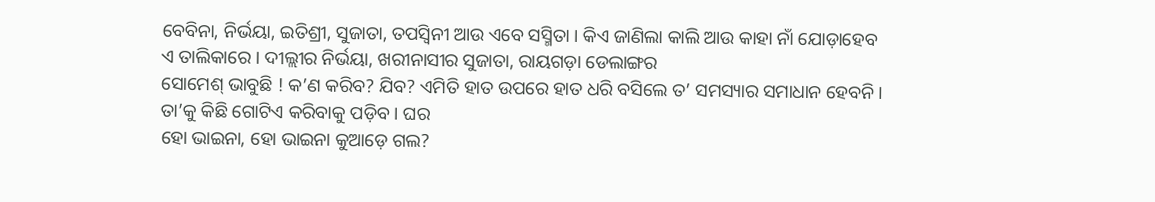ବେବିନା, ନିର୍ଭୟା, ଇତିଶ୍ରୀ, ସୁଜାତା, ତପସ୍ୱିନୀ ଆଉ ଏବେ ସସ୍ମିତା । କିଏ ଜାଣିଲା କାଲି ଆଉ କାହା ନାଁ ଯୋଡ଼ାହେବ ଏ ତାଲିକାରେ । ଦୀଲ୍ଲୀର ନିର୍ଭୟା, ଖରୀନାସୀର ସୁଜାତା, ରାୟଗଡ଼ା ଡେଲାଙ୍ଗର
ସୋମେଶ୍ ଭାବୁଛି ! କ’ଣ କରିବ? ଯିବ? ଏମିତି ହାତ ଉପରେ ହାତ ଧରି ବସିଲେ ତ’ ସମସ୍ୟାର ସମାଧାନ ହେବନି । ତା’କୁ କିଛି ଗୋଟିଏ କରିବାକୁ ପଡ଼ିବ । ଘର
ହୋ ଭାଇନା, ହୋ ଭାଇନା କୁଆଡ଼େ ଗଲ?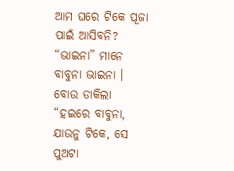ଆମ ଘରେ ଟିକେ ପୂଜା ପାଇଁ ଆସିବନି? “ଭାଇନା” ମାନେ ବାବୁନା ଭାଇନା । ବୋଉ ଡାକିଲା “ହଇରେ ବାବୁନା, ଯାଉନୁ ଟିକେ, ସେ ପୁଅଟା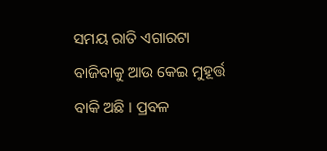ସମୟ ରାତି ଏଗାରଟା ବାଜିବାକୁ ଆଉ କେଇ ମୁହୂର୍ତ୍ତ ବାକି ଅଛି । ପ୍ରବଳ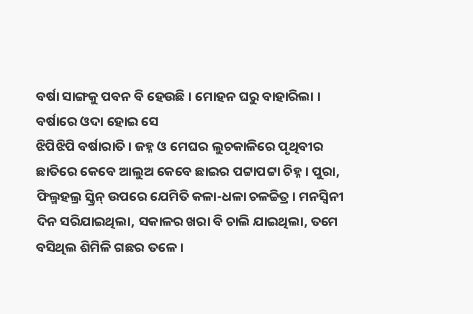ବର୍ଷା ସାଙ୍ଗକୁ ପବନ ବି ହେଉଛି । ମୋହନ ଘରୁ ବାହାରିଲା । ବର୍ଷାରେ ଓଦା ହୋଇ ସେ
ଝିପିଝିପି ବର୍ଷାରାତି । ଜହ୍ନ ଓ ମେଘର ଲୁଚକାଳିରେ ପୃଥିବୀର ଛାତିରେ କେବେ ଆଲୁଅ କେବେ ଛାଇର ପଟ୍ଟାପଟ୍ଟା ଚିହ୍ନ । ପୁରା, ଫିଲ୍ମହଲ୍ର ସ୍କ୍ରିନ୍ ଉପରେ ଯେମିତି କଳା-ଧଳା ଚଳଚ୍ଚିତ୍ର । ମନସ୍ଵିନୀ
ଦିନ ସରିଯାଇଥିଲା, ସକାଳର ଖରା ବି ଚାଲି ଯାଇଥିଲା, ତମେ ବସିଥିଲ ଶିମିଳି ଗଛର ତଳେ ।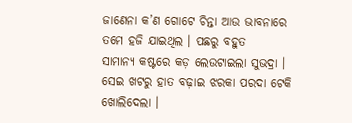ଜାଣେନା କ’ଣ ଗୋଟେ ଚିନ୍ତା ଆଉ ଭାବନାରେ ତମେ ହଜି ଯାଇଥିଲ । ପଛରୁ ବହୁତ
ସାମାନ୍ୟ କଷ୍ଟରେ କଡ଼ ଲେଉଟାଇଲା ସୁଭଦ୍ରା । ସେଇ ଖଟରୁ ହାତ ବଢ଼ାଇ ଝରକା ପରଦା ଟେକି ଖୋଲିଦେଲା ।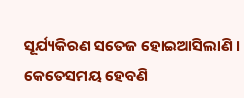ସୂର୍ଯ୍ୟକିରଣ ସତେଜ ହୋଇଆସିଲାଣି । କେତେସମୟ ହେବଣି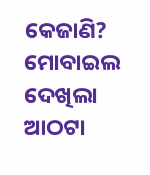କେଜାଣି? ମୋବାଇଲ ଦେଖିଲା ଆଠଟା